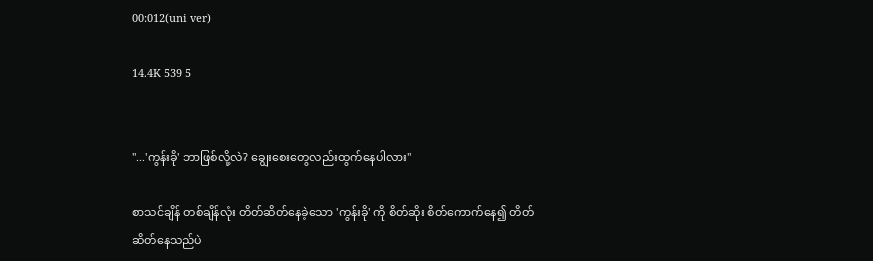00:012(uni ver)

14.4K 539 5


"...'ကွန်းခို' ဘာဖြစ်လို့လဲ? ချွေးစေးတွေလည်းထွက်နေပါလား"

စာသင်ချိန် တစ်ချိန်လုံး တိတ်ဆိတ်နေခဲ့သော 'ကွန်းခို' ကို စိတ်ဆိုး စိတ်ကောက်နေ၍ တိတ်ဆိတ်နေသည်ပဲ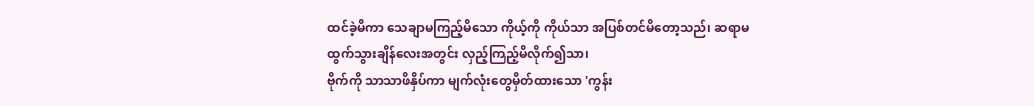ထင်ခဲ့မိကာ သေချာမကြည့်မိသော ကိုယ့်ကို ကိုယ်သာ အပြစ်တင်မိတော့သည်၊ ဆရာမ ထွက်သွားချိန်လေးအတွင်း လှည့်ကြည့်မိလိုက်၍သာ၊
ဗိုက်ကို သာသာဖိနှိပ်ကာ မျက်လုံးတွေမှိတ်ထားသော 'ကွန်း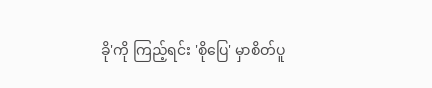ခို'ကို ကြည့်ရင်း 'စိုပြေ' မှာစိတ်ပူ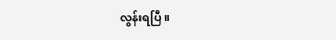လွန်းရပြီ။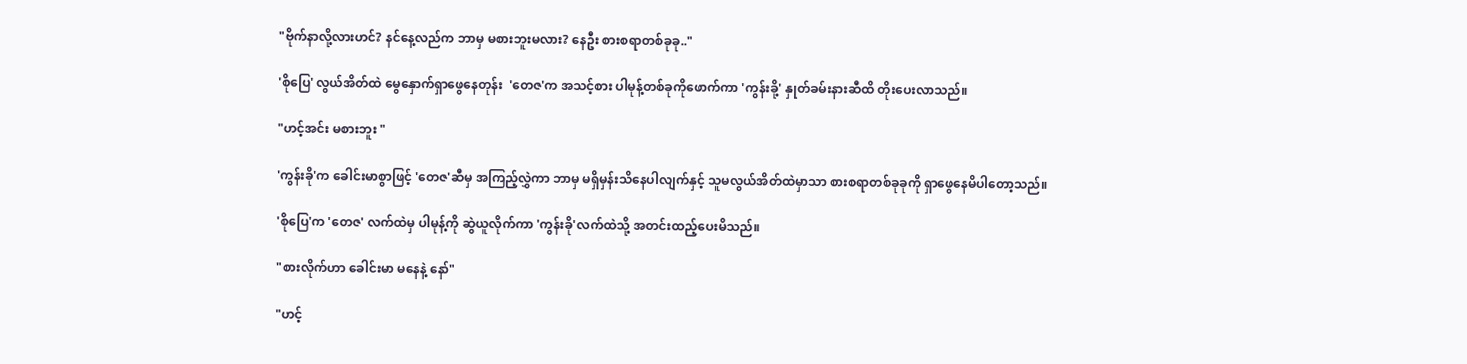"ဗိုက်နာလို့လားဟင်? နင်နေ့လည်က ဘာမှ မစားဘူးမလား? နေဦး စားစရာတစ်ခုခု.."

'စိုပြေ' လွယ်အိတ်‌ထဲ မွေနှောက်ရှာဖွေနေတုန်း  'တေဇ'က အသင့်စား ပါမုန့်တစ်ခုကိုဖောက်ကာ 'ကွန်းခို့' နှုတ်ခမ်းနားဆီထိ တိုးပေးလာသည်။

"ဟင့်အင်း မစားဘူး "

'ကွန်းခို'က ခေါင်းမာစွာဖြင့် 'တေဇ'ဆီမှ အကြည့်လွှဲကာ ဘာမှ မရှိမှန်းသိနေပါလျက်နှင့် သူမလွယ်အိတ်ထဲမှာသာ စားစရာတစ်ခုခုကို ရှာဖွေနေမိပါတော့သည်။

'စိုပြေ'က 'တေဇ' လက်ထဲမှ ပါမုန့်ကို ဆွဲယူလိုက်ကာ 'ကွန်းခို'လက်ထဲသို့ အတင်းထည့်ပေးမိသည်။

"စားလိုက်ဟာ ခေါင်းမာ မနေနဲ့ နော်"

"ဟင့်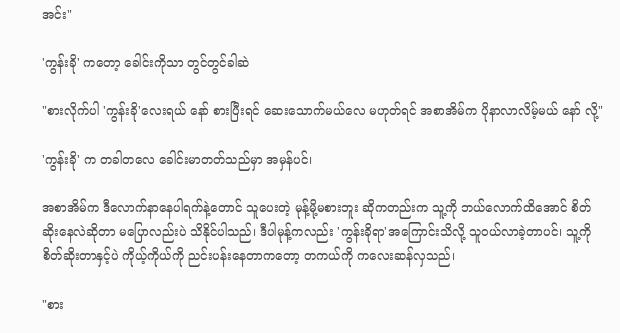အင်း"

'ကွန်းခို' ကတော့ ခေါင်းကိုသာ တွင်တွင်ခါဆဲ

"စားလိုက်ပါ 'ကွန်းခို'လေးရယ် နော် စားပြီးရင် ဆေးသောက်မယ်လေ မဟုတ်ရင် အစာအိမ်က ပိုနာလာလိမ့်မယ် နော် လို့"

'ကွန်းခို' က တခါတလေ ခေါင်းမာတတ်သည်မှာ အမှန်ပင်၊

အစာအိမ်က ဒီလောက်နာနေပါရက်နဲ့တောင် သူပေးတဲ့ မုန့်မို့မစားဘူး ဆိုကတည်းက သူ့ကို ဘယ်လောက်ထိအောင် စိတ်ဆိုးနေလဲဆိုတာ မပြောလည်းပဲ သိနိုင်ပါသည်၊ ဒီပါမုန့်ကလည်း 'ကွန်းခိုရာ'အကြောင်းသိလို့ သူဝယ်လာခဲ့တာပင်၊ သူ့ကိုစိတ်ဆိုးတာနှင့်ပဲ ကိုယ့်ကိုယ်ကို ညင်းပန်းနေတာကတော့ တကယ်ကို ကလေးဆန်လှသည်၊

"စား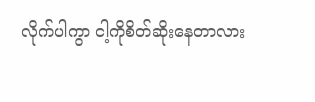လိုက်ပါကွာ ငါ့ကိုစိတ်ဆိုးနေတာလား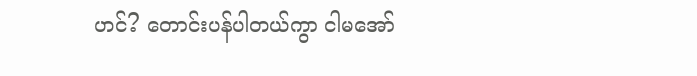ဟင်? တောင်းပန်ပါတယ်ကွာ ငါမအော်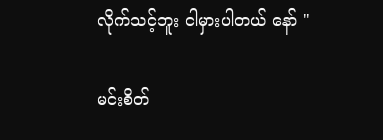လိုက်သင့်ဘူး ငါမှားပါတယ် နော် "

မင်းစိတ်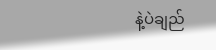နဲ့ပဲချည်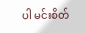ပါ မင်းစိတ်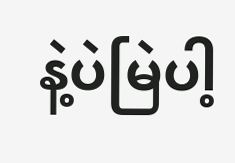နဲ့ပဲမြဲပါ့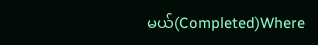မယ်(Completed)Where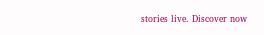stories live. Discover now